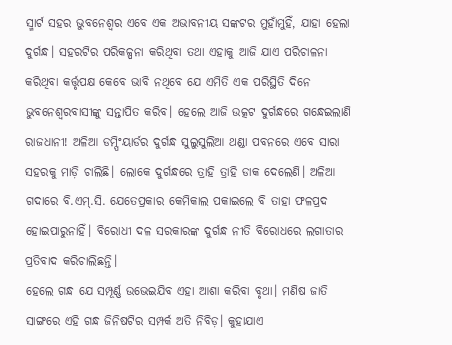ସ୍ମାର୍ଟ ସହର ଭୁବନେଶ୍ୱର ଏବେ ଏକ ଅଭାବନୀୟ ସଙ୍କଟର ମୁହାଁମୁହିଁ, ଯାହା ହେଲା ଦୁର୍ଗନ୍ଧ। ସହରଟିର ପରିକଳ୍ପନା କରିଥିବା ତଥା ଏହାକୁ ଆଜି ଯାଏ ପରିଚାଳନା କରିଥିବା କର୍ତ୍ତୃପକ୍ଷ କେବେ ଭାବି ନଥିବେ ଯେ ଏମିତି ଏକ ପରିସ୍ଥିତି ଦିନେ ଭୁବନେଶ୍ୱରବାସୀଙ୍କୁ ସନ୍ତାପିତ କରିବ। ହେଲେ ଆଜି ଉତ୍କଟ ଦୁର୍ଗନ୍ଧରେ ଗନ୍ଧେଇଲାଣି ରାଜଧାନୀ! ଅଳିଆ ଡମ୍ପିଂୟାର୍ଡର ଦୁର୍ଗନ୍ଧ ସୁଲୁସୁଲିଆ ଥଣ୍ଡା ପବନରେ ଏବେ ସାରା ସହରକୁ ମାଡ଼ି ଚାଲିଛି। ଲୋକେ ଦୁର୍ଗନ୍ଧରେ ତ୍ରାହି ତ୍ରାହି ଡାକ ଦେଲେଣି। ଅଳିଆ ଗଦାରେ ବି.ଏମ୍.ସି. ଯେତେପ୍ରକାର କେମିକାଲ ପକାଇଲେ ବି ତାହା ଫଳପ୍ରଦ ହୋଇପାରୁନାହିଁ। ବିରୋଧୀ ଦଳ ସରକାରଙ୍କ ଦୁର୍ଗନ୍ଧ ନୀତି ବିରୋଧରେ ଲଗାତାର ପ୍ରତିବାଦ କରିଚାଲିଛନ୍ତି।
ହେଲେ ଗନ୍ଧ ଯେ ସମ୍ପୂର୍ଣ୍ଣ ଉଭେଇଯିବ ଏହା ଆଶା କରିବା ବୃଥା। ମଣିଷ ଜାତି ସାଙ୍ଗରେ ଏହି ଗନ୍ଧ ଜିନିଷଟିର ସମ୍ପର୍କ ଅତି ନିବିଡ଼। କୁହାଯାଏ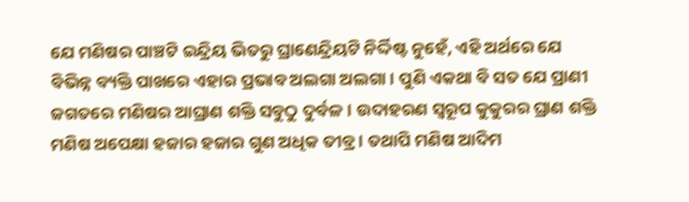ଯେ ମଣିଷର ପାଞ୍ଚଟି ଇନ୍ଦ୍ରିୟ ଭିତରୁ ଘ୍ରାଣେନ୍ଦ୍ରିୟଟି ନିର୍ଦ୍ଦିଷ୍ଟ ନୁହେଁ, ଏହି ଅର୍ଥରେ ଯେ ବିଭିନ୍ନ ବ୍ୟକ୍ତି ପାଖରେ ଏହାର ପ୍ରଭାବ ଅଲଗା ଅଲଗା। ପୁଣି ଏକଥା ବି ସତ ଯେ ପ୍ରାଣୀ ଜଗତରେ ମଣିଷର ଆଘ୍ରାଣ ଶକ୍ତି ସବୁଠୁ ଦୁର୍ବଳ। ଉଦାହରଣ ସ୍ୱରୂପ କୁକୁରର ଘ୍ରାଣ ଶକ୍ତି ମଣିଷ ଅପେକ୍ଷା ହଜାର ହଜାର ଗୁଣ ଅଧିକ ତୀବ୍ର। ତଥାପି ମଣିଷ ଆଦିମ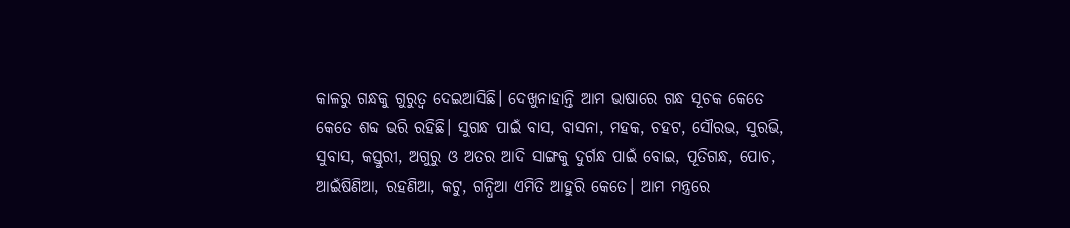କାଳରୁ ଗନ୍ଧକୁ ଗୁରୁତ୍ୱ ଦେଇଆସିଛି। ଦେଖୁନାହାନ୍ତି ଆମ ଭାଷାରେ ଗନ୍ଧ ସୂଚକ କେତେ କେତେ ଶବ୍ଦ ଭରି ରହିଛି। ସୁଗନ୍ଧ ପାଇଁ ବାସ, ବାସନା, ମହକ, ଚହଟ, ସୌରଭ, ସୁରଭି, ସୁବାସ, କସ୍ତୁରୀ, ଅଗୁରୁ ଓ ଅତର ଆଦି ସାଙ୍ଗକୁ ଦୁର୍ଗନ୍ଧ ପାଇଁ ବୋଇ, ପୂତିଗନ୍ଧ, ପୋଚ, ଆଇଁଷିଣିଆ, ରହଣିଆ, କଟୁ, ଗନ୍ଧିଆ ଏମିତି ଆହୁରି କେତେ। ଆମ ମନ୍ତ୍ରରେ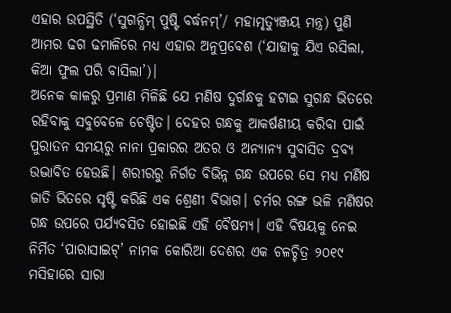ଏହାର ଉପସ୍ଥିତି (‘ସୁଗନ୍ଧିମ୍ ପୁଷ୍ଟି ବର୍ଦ୍ଧନମ୍’/ ମହାମୃତ୍ୟୁଞ୍ଜୟ ମନ୍ତ୍ର) ପୁଣି ଆମର ଢଗ ଢମାଳିରେ ମଧ୍ୟ ଏହାର ଅନୁପ୍ରବେଶ (‘ଯାହାକୁ ଯିଏ ରସିଲା, କିଆ ଫୁଲ ପରି ବାସିଲା’)।
ଅନେକ କାଳରୁ ପ୍ରମାଣ ମିଳିଛି ଯେ ମଣିଷ ଦୁର୍ଗନ୍ଧକୁ ହଟାଇ ସୁଗନ୍ଧ ଭିତରେ ରହିବାକୁ ସବୁବେଳେ ଚେଷ୍ଟିତ। ଦେହର ଗନ୍ଧକୁ ଆକର୍ଷଣୀୟ କରିବା ପାଇଁ ପୁରାତନ ସମୟରୁ ନାନା ପ୍ରକାରର ଅତର ଓ ଅନ୍ୟାନ୍ୟ ସୁବାସିତ ଦ୍ରବ୍ୟ ଉଦ୍ଭାବିତ ହେଉଛି। ଶରୀରରୁ ନିର୍ଗତ ବିଭିନ୍ନ ଗନ୍ଧ ଉପରେ ସେ ମଧ୍ୟ ମଣିଷ ଜାତି ଭିତରେ ସୃଷ୍ଟି କରିଛି ଏକ ଶ୍ରେଣୀ ବିଭାଗ। ଚର୍ମର ରଙ୍ଗ ଭଳି ମଣିଷର ଗନ୍ଧ ଉପରେ ପର୍ଯ୍ୟବସିତ ହୋଇଛି ଏହି ବୈଷମ୍ୟ। ଏହି ବିଷୟକୁ ନେଇ ନିର୍ମିତ ‘ପାରାସାଇଟ୍’ ନାମକ କୋରିଆ ଦେଶର ଏକ ଚଳଚ୍ଚିତ୍ର ୨୦୧୯ ମସିହାରେ ସାରା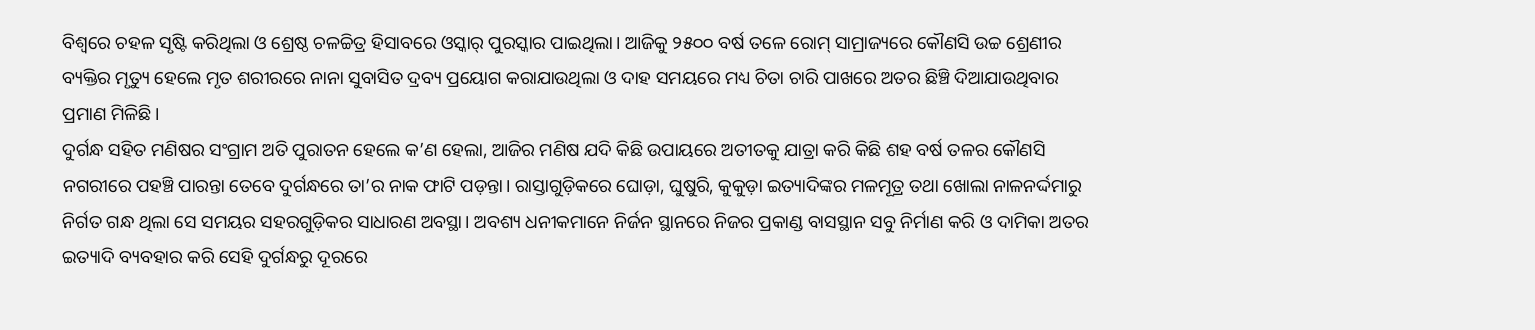ବିଶ୍ୱରେ ଚହଳ ସୃଷ୍ଟି କରିଥିଲା ଓ ଶ୍ରେଷ୍ଠ ଚଳଚ୍ଚିତ୍ର ହିସାବରେ ଓସ୍କାର୍ ପୁରସ୍କାର ପାଇଥିଲା। ଆଜିକୁ ୨୫୦୦ ବର୍ଷ ତଳେ ରୋମ୍ ସାମ୍ରାଜ୍ୟରେ କୌଣସି ଉଚ୍ଚ ଶ୍ରେଣୀର ବ୍ୟକ୍ତିର ମୃତ୍ୟୁ ହେଲେ ମୃତ ଶରୀରରେ ନାନା ସୁବାସିତ ଦ୍ରବ୍ୟ ପ୍ରୟୋଗ କରାଯାଉଥିଲା ଓ ଦାହ ସମୟରେ ମଧ୍ୟ ଚିତା ଚାରି ପାଖରେ ଅତର ଛିଞ୍ଚି ଦିଆଯାଉଥିବାର ପ୍ରମାଣ ମିଳିଛି।
ଦୁର୍ଗନ୍ଧ ସହିତ ମଣିଷର ସଂଗ୍ରାମ ଅତି ପୁରାତନ ହେଲେ କ’ଣ ହେଲା, ଆଜିର ମଣିଷ ଯଦି କିଛି ଉପାୟରେ ଅତୀତକୁ ଯାତ୍ରା କରି କିଛି ଶହ ବର୍ଷ ତଳର କୌଣସି ନଗରୀରେ ପହଞ୍ଚି ପାରନ୍ତା ତେବେ ଦୁର୍ଗନ୍ଧରେ ତା’ର ନାକ ଫାଟି ପଡ଼ନ୍ତା। ରାସ୍ତାଗୁଡ଼ିକରେ ଘୋଡ଼ା, ଘୁଷୁରି, କୁକୁଡ଼ା ଇତ୍ୟାଦିଙ୍କର ମଳମୂତ୍ର ତଥା ଖୋଲା ନାଳନର୍ଦ୍ଦମାରୁ ନିର୍ଗତ ଗନ୍ଧ ଥିଲା ସେ ସମୟର ସହରଗୁଡ଼ିକର ସାଧାରଣ ଅବସ୍ଥା। ଅବଶ୍ୟ ଧନୀକମାନେ ନିର୍ଜନ ସ୍ଥାନରେ ନିଜର ପ୍ରକାଣ୍ଡ ବାସସ୍ଥାନ ସବୁ ନିର୍ମାଣ କରି ଓ ଦାମିକା ଅତର ଇତ୍ୟାଦି ବ୍ୟବହାର କରି ସେହି ଦୁର୍ଗନ୍ଧରୁ ଦୂରରେ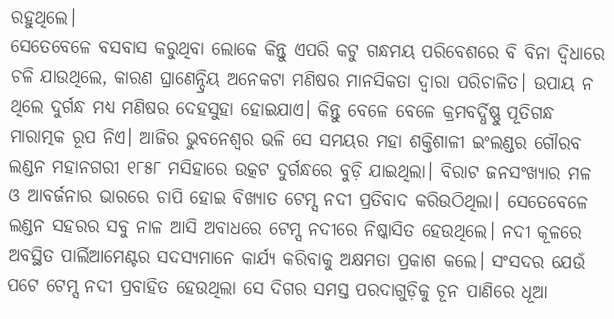ରହୁଥିଲେ।
ସେତେବେଳେ ବସବାସ କରୁଥିବା ଲୋକେ କିନ୍ତୁ ଏପରି କଟୁ ଗନ୍ଧମୟ ପରିବେଶରେ ବି ବିନା ଦ୍ବିଧାରେ ଚଳି ଯାଉଥିଲେ, କାରଣ ଘ୍ରାଣେନ୍ଦ୍ରିୟ ଅନେକଟା ମଣିଷର ମାନସିକତା ଦ୍ୱାରା ପରିଚାଳିତ। ଉପାୟ ନ ଥିଲେ ଦୁର୍ଗନ୍ଧ ମଧ୍ୟ ମଣିଷର ଦେହସୁହା ହୋଇଯାଏ। କିନ୍ତୁ ବେଳେ ବେଳେ କ୍ରମବର୍ଦ୍ଧିଷ୍ଣୁ ପୂତିଗନ୍ଧ ମାରାତ୍ମକ ରୂପ ନିଏ। ଆଜିର ଭୁବନେଶ୍ୱର ଭଳି ସେ ସମୟର ମହା ଶକ୍ତିଶାଳୀ ଇଂଲଣ୍ଡର ଗୌରବ ଲଣ୍ଡନ ମହାନଗରୀ ୧୮୫୮ ମସିହାରେ ଉତ୍କଟ ଦୁର୍ଗନ୍ଧରେ ବୁଡ଼ି ଯାଇଥିଲା। ବିରାଟ ଜନସଂଖ୍ୟାର ମଳ ଓ ଆବର୍ଜନାର ଭାରରେ ଚାପି ହୋଇ ବିଖ୍ୟାତ ଟେମ୍ସ ନଦୀ ପ୍ରତିବାଦ କରିଉଠିଥିଲା। ସେତେବେଳେ ଲଣ୍ଡନ ସହରର ସବୁ ନାଳ ଆସି ଅବାଧରେ ଟେମ୍ସ ନଦୀରେ ନିଷ୍କାସିତ ହେଉଥିଲେ। ନଦୀ କୂଳରେ ଅବସ୍ଥିତ ପାର୍ଲିଆମେଣ୍ଟର ସଦସ୍ୟମାନେ କାର୍ଯ୍ୟ କରିବାକୁ ଅକ୍ଷମତା ପ୍ରକାଶ କଲେ। ସଂସଦର ଯେଉଁ ପଟେ ଟେମ୍ସ ନଦୀ ପ୍ରବାହିତ ହେଉଥିଲା ସେ ଦିଗର ସମସ୍ତ ପରଦାଗୁଡ଼ିକୁ ଚୂନ ପାଣିରେ ଧୂଆ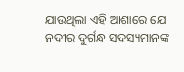ଯାଉଥିଲା ଏହି ଆଶାରେ ଯେ ନଦୀର ଦୁର୍ଗନ୍ଧ ସଦସ୍ୟମାନଙ୍କ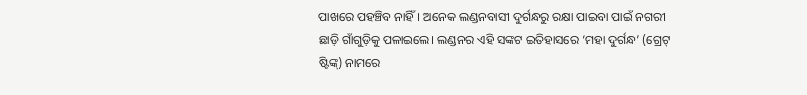ପାଖରେ ପହଞ୍ଚିବ ନାହିଁ। ଅନେକ ଲଣ୍ଡନବାସୀ ଦୁର୍ଗନ୍ଧରୁ ରକ୍ଷା ପାଇବା ପାଇଁ ନଗରୀ ଛାଡ଼ି ଗାଁଗୁଡ଼ିକୁ ପଳାଇଲେ। ଲଣ୍ଡନର ଏହି ସଙ୍କଟ ଇତିହାସରେ ‘ମହା ଦୁର୍ଗନ୍ଧ’ (ଗ୍ରେଟ୍ ଷ୍ଟିଙ୍କ୍) ନାମରେ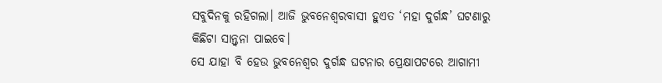ସବୁଦିନକୁ ରହିଗଲା। ଆଜି ଭୁବନେଶ୍ୱରବାସୀ ହୁଏତ ‘ମହା ଦୁର୍ଗନ୍ଧ’ ଘଟଣାରୁ କିଛିଟା ସାନ୍ତ୍ୱନା ପାଇବେ।
ସେ ଯାହା ବି ହେଉ ଭୁବନେଶ୍ୱର ଦୁର୍ଗନ୍ଧ ଘଟନାର ପ୍ରେକ୍ଷାପଟରେ ଆଗାମୀ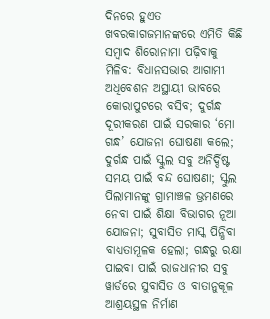ଦିନରେ ହୁଏତ ଖବରକାଗଜମାନଙ୍କରେ ଏମିତି କିଛି ସମ୍ବାଦ ଶିରୋନାମା ପଢ଼ିବାକୁ ମିଳିବ: ବିଧାନସଭାର ଆଗାମୀ ଅଧିବେଶନ ଅସ୍ଥାୟୀ ଭାବରେ କୋରାପୁଟରେ ବସିବ; ଦୁର୍ଗନ୍ଧ ଦୂରୀକରଣ ପାଇଁ ସରକାର ‘ମୋ ଗନ୍ଧ’ ଯୋଜନା ଘୋଷଣା କଲେ; ଦୁର୍ଗନ୍ଧ ପାଇଁ ସ୍କୁଲ ସବୁ ଅନିର୍ଦ୍ଦିଷ୍ଟ ସମୟ ପାଇଁ ବନ୍ଦ ଘୋଷଣା; ସ୍କୁଲ ପିଲାମାନଙ୍କୁ ଗ୍ରାମାଞ୍ଚଳ ଭ୍ରମଣରେ ନେବା ପାଇଁ ଶିକ୍ଷା ବିଭାଗର ନୂଆ ଯୋଜନା; ସୁବାସିତ ମାସ୍କ ପିନ୍ଧିବା ବାଧ୍ୟତାମୂଳକ ହେଲା; ଗନ୍ଧରୁ ରକ୍ଷା ପାଇବା ପାଇଁ ରାଜଧାନୀର ସବୁ ୱାର୍ଡରେ ସୁବାସିତ ଓ ବାତାନୁକୂଳ ଆଶ୍ରୟସ୍ଥଳ ନିର୍ମାଣ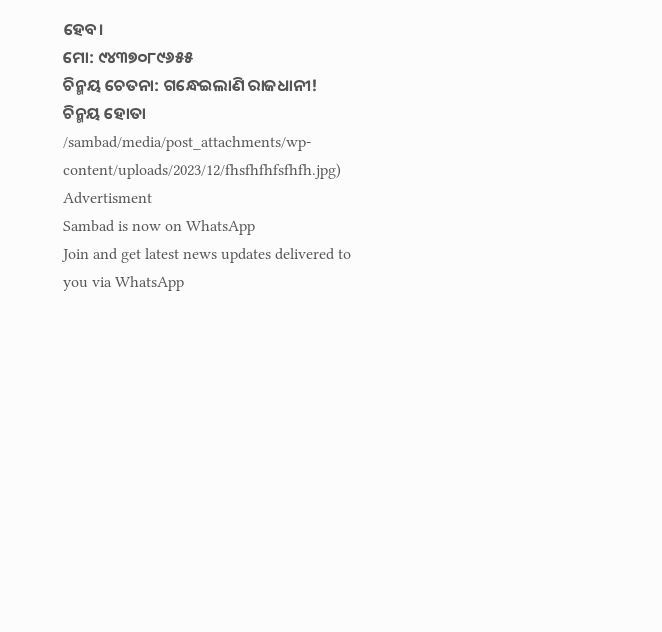ହେବ।
ମୋ: ୯୪୩୭୦୮୯୬୫୫
ଚିନ୍ମୟ ଚେତନା: ଗନ୍ଧେଇଲାଣି ରାଜଧାନୀ!
ଚିନ୍ମୟ ହୋତା
/sambad/media/post_attachments/wp-content/uploads/2023/12/fhsfhfhfsfhfh.jpg)
Advertisment
Sambad is now on WhatsApp
Join and get latest news updates delivered to you via WhatsApp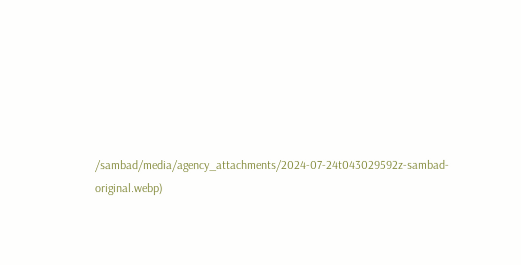/sambad/media/agency_attachments/2024-07-24t043029592z-sambad-original.webp)